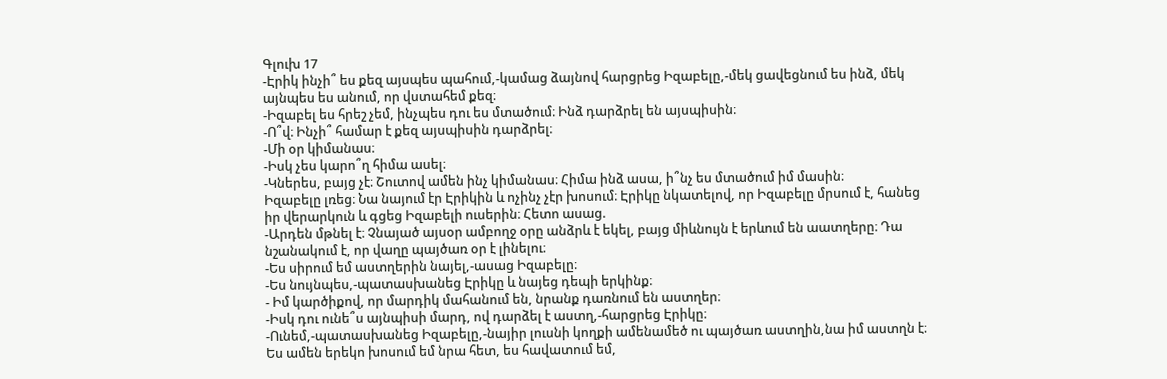Գլուխ 17
-Էրիկ ինչի՞ ես քեզ այսպես պահում,-կամաց ձայնով հարցրեց Իզաբելը,-մեկ ցավեցնում ես ինձ, մեկ այնպես ես անում, որ վստահեմ քեզ։
-Իզաբել ես հրեշ չեմ, ինչպես դու ես մտածում։ Ինձ դարձրել են այսպիսին։
-Ո՞վ։ Ինչի՞ համար է քեզ այսպիսին դարձրել։
-Մի օր կիմանաս։
-Իսկ չես կարո՞ղ հիմա ասել։
-Կներես, բայց չէ։ Շուտով ամեն ինչ կիմանաս։ Հիմա ինձ ասա, ի՞նչ ես մտածում իմ մասին։
Իզաբելը լռեց։ Նա նայում էր Էրիկին և ոչինչ չէր խոսում։ Էրիկը նկատելով, որ Իզաբելը մրսում է, հանեց իր վերարկուն և գցեց Իզաբելի ուսերին։ Հետո ասաց.
-Արդեն մթնել է։ Չնայած այսօր ամբողջ օրը անձրև է եկել, բայց միևնույն է երևում են աատղերը։ Դա նշանակում է, որ վաղը պայծառ օր է լինելու։
-Ես սիրում եմ աստղերին նայել,-ասաց Իզաբելը։
-Ես նույնպես,-պատասխանեց Էրիկը և նայեց դեպի երկինք։
- Իմ կարծիքով, որ մարդիկ մահանում են, նրանք դառնում են աստղեր։
-Իսկ դու ունե՞ս այնպիսի մարդ, ով դարձել է աստղ,-հարցրեց Էրիկը։
-Ունեմ,-պատասխանեց Իզաբելը,-նայիր լուսնի կողքի ամենամեծ ու պայծառ աստղին,նա իմ աստղն է։ Ես ամեն երեկո խոսում եմ նրա հետ, ես հավատում եմ,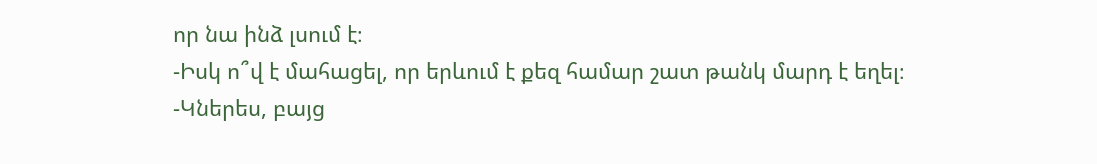որ նա ինձ լսում է։
-Իսկ ո՞վ է մահացել, որ երևում է քեզ համար շատ թանկ մարդ է եղել։
-Կներես, բայց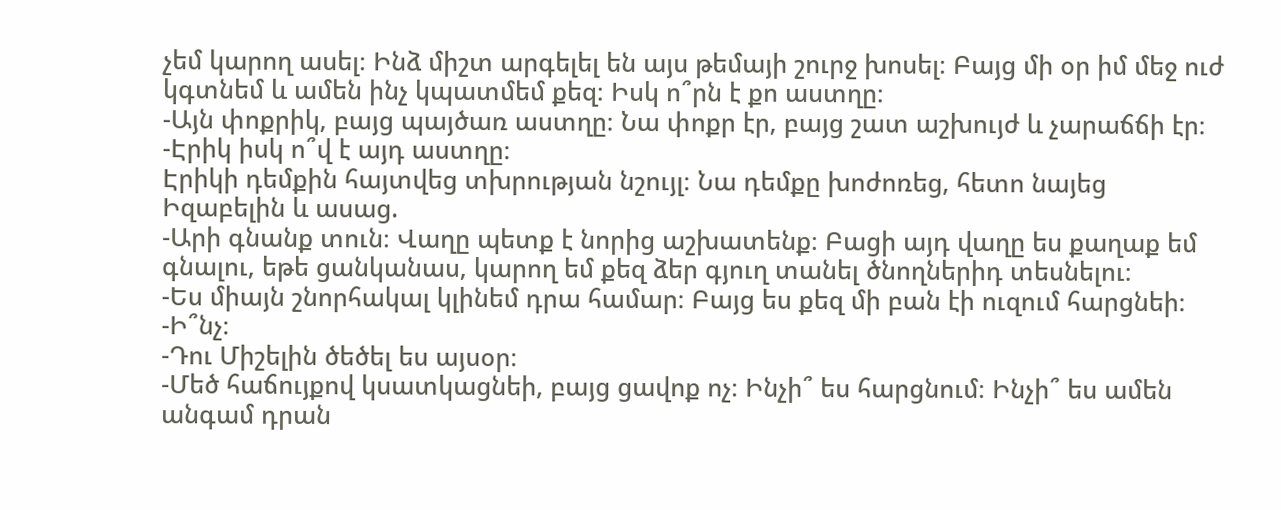չեմ կարող ասել։ Ինձ միշտ արգելել են այս թեմայի շուրջ խոսել։ Բայց մի օր իմ մեջ ուժ կգտնեմ և ամեն ինչ կպատմեմ քեզ։ Իսկ ո՞րն է քո աստղը։
-Այն փոքրիկ, բայց պայծառ աստղը։ Նա փոքր էր, բայց շատ աշխույժ և չարաճճի էր։
-Էրիկ իսկ ո՞վ է այդ աստղը։
Էրիկի դեմքին հայտվեց տխրության նշույլ։ Նա դեմքը խոժոռեց, հետո նայեց Իզաբելին և ասաց.
-Արի գնանք տուն։ Վաղը պետք է նորից աշխատենք։ Բացի այդ վաղը ես քաղաք եմ գնալու, եթե ցանկանաս, կարող եմ քեզ ձեր գյուղ տանել ծնողներիդ տեսնելու։
-Ես միայն շնորհակալ կլինեմ դրա համար։ Բայց ես քեզ մի բան էի ուզում հարցնեի։
-Ի՞նչ։
-Դու Միշելին ծեծել ես այսօր։
-Մեծ հաճույքով կսատկացնեի, բայց ցավոք ոչ։ Ինչի՞ ես հարցնում։ Ինչի՞ ես ամեն անգամ դրան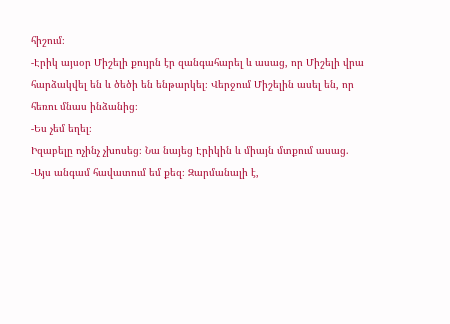հիշում։
-Էրիկ այսօր Միշելի քույրն էր զանգահարել և ասաց, որ Միշելի վրա հարձակվել են և ծեծի են ենթարկել։ Վերջում Միշելին ասել են, որ հեռու մնաս ինձանից։
-Ես չեմ եղել։
Իզաբելը ոչինչ չխոսեց։ Նա նայեց Էրիկին և միայն մտքում ասաց.
-Այս անգամ հավատում եմ քեզ։ Զարմանալի է,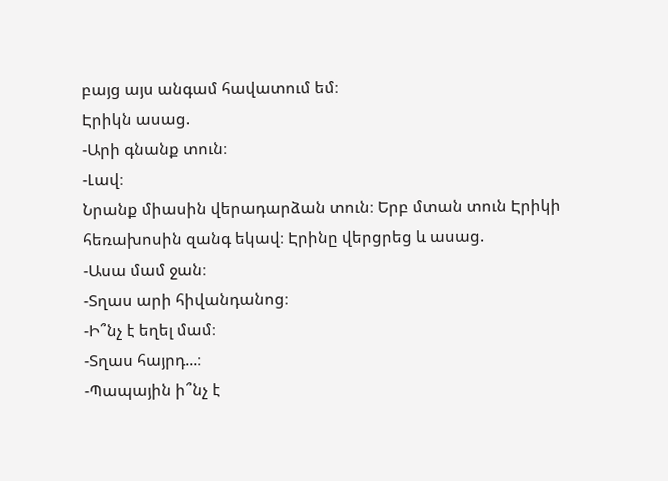բայց այս անգամ հավատում եմ։
Էրիկն ասաց.
-Արի գնանք տուն։
-Լավ։
Նրանք միասին վերադարձան տուն։ Երբ մտան տուն Էրիկի հեռախոսին զանգ եկավ։ Էրինը վերցրեց և ասաց.
-Ասա մամ ջան։
-Տղաս արի հիվանդանոց։
-Ի՞նչ է եղել մամ։
-Տղաս հայրդ...։
-Պապային ի՞նչ է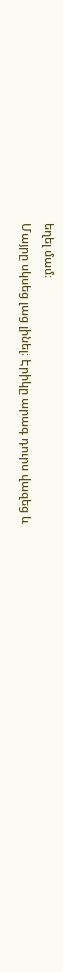եղել մամ։
Մայրը սկսեց լաց լինել։ Էրիկը արագ դուրս վազեց և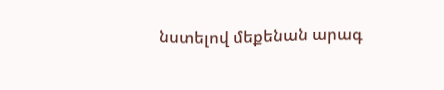նստելով մեքենան արագ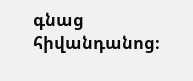գնաց հիվանդանոց։